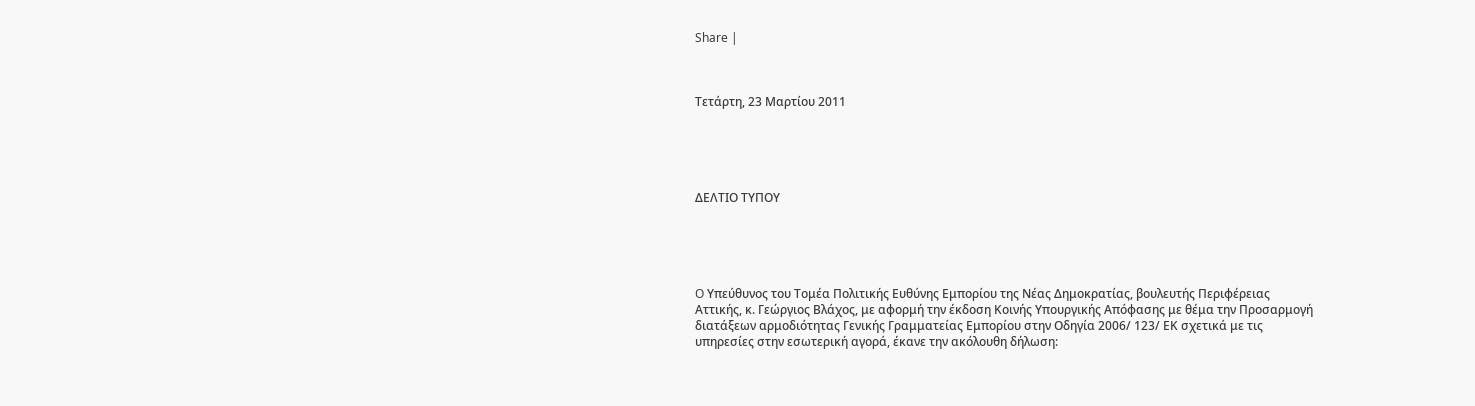Share |



Τετάρτη, 23 Μαρτίου 2011





ΔΕΛΤΙΟ ΤΥΠΟΥ





O Υπεύθυνος του Τομέα Πολιτικής Ευθύνης Εμπορίου της Νέας Δημοκρατίας, βουλευτής Περιφέρειας Αττικής, κ. Γεώργιος Βλάχος, με αφορμή την έκδοση Κοινής Υπουργικής Απόφασης με θέμα την Προσαρμογή διατάξεων αρμοδιότητας Γενικής Γραμματείας Εμπορίου στην Οδηγία 2006/ 123/ ΕΚ σχετικά με τις υπηρεσίες στην εσωτερική αγορά, έκανε την ακόλουθη δήλωση: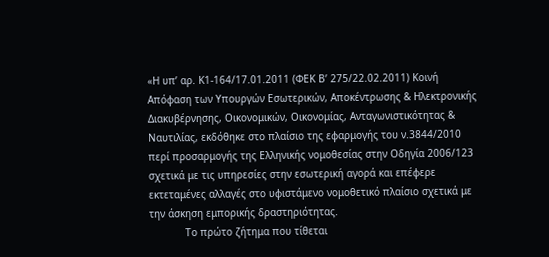«Η υπ’ αρ. Κ1-164/17.01.2011 (ΦΕΚ Β’ 275/22.02.2011) Κοινή Απόφαση των Υπουργών Εσωτερικών, Αποκέντρωσης & Ηλεκτρονικής Διακυβέρνησης, Οικονομικών, Οικονομίας, Ανταγωνιστικότητας & Ναυτιλίας, εκδόθηκε στο πλαίσιο της εφαρμογής του ν.3844/2010 περί προσαρμογής της Ελληνικής νομοθεσίας στην Οδηγία 2006/123 σχετικά με τις υπηρεσίες στην εσωτερική αγορά και επέφερε εκτεταμένες αλλαγές στο υφιστάμενο νομοθετικό πλαίσιο σχετικά με την άσκηση εμπορικής δραστηριότητας.
            Το πρώτο ζήτημα που τίθεται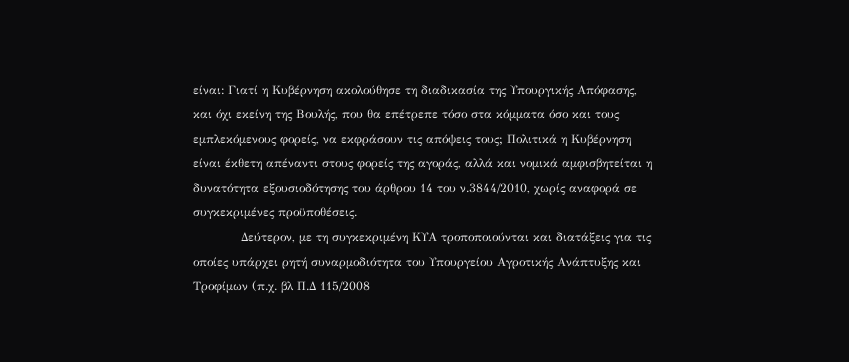είναι: Γιατί η Κυβέρνηση ακολούθησε τη διαδικασία της Υπουργικής Απόφασης, και όχι εκείνη της Βουλής, που θα επέτρεπε τόσο στα κόμματα όσο και τους εμπλεκόμενους φορείς, να εκφράσουν τις απόψεις τους; Πολιτικά η Κυβέρνηση είναι έκθετη απέναντι στους φορείς της αγοράς, αλλά και νομικά αμφισβητείται η δυνατότητα εξουσιοδότησης του άρθρου 14 του ν.3844/2010, χωρίς αναφορά σε συγκεκριμένες προϋποθέσεις.
            Δεύτερον, με τη συγκεκριμένη ΚΥΑ τροποποιούνται και διατάξεις για τις οποίες υπάρχει ρητή συναρμοδιότητα του Υπουργείου Αγροτικής Ανάπτυξης και Τροφίμων (π.χ. βλ Π.Δ 115/2008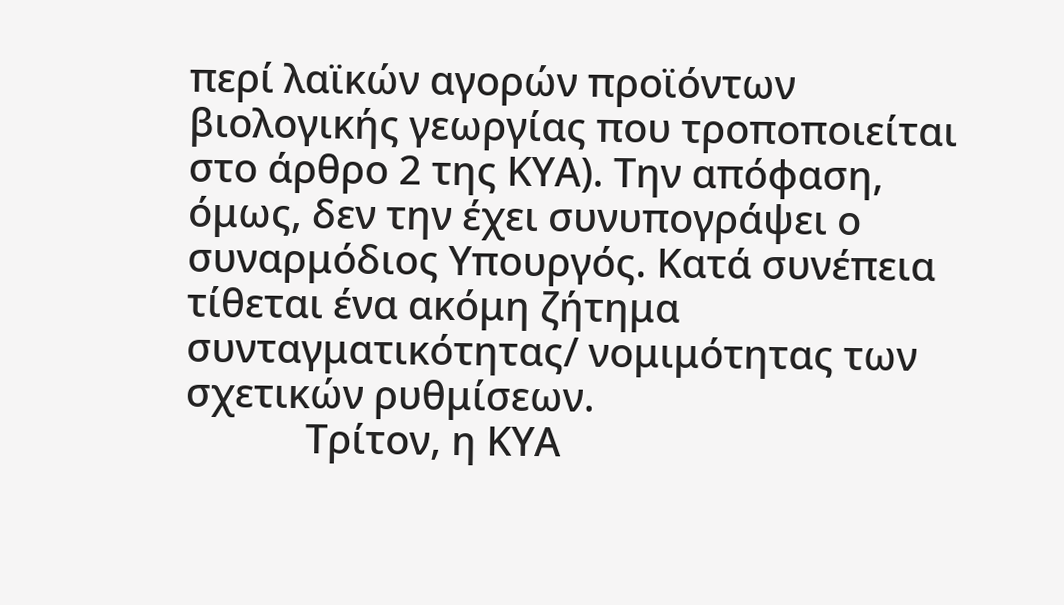περί λαϊκών αγορών προϊόντων βιολογικής γεωργίας που τροποποιείται στο άρθρο 2 της ΚΥΑ). Την απόφαση, όμως, δεν την έχει συνυπογράψει ο συναρμόδιος Υπουργός. Κατά συνέπεια τίθεται ένα ακόμη ζήτημα συνταγματικότητας/ νομιμότητας των σχετικών ρυθμίσεων.
            Τρίτον, η ΚΥΑ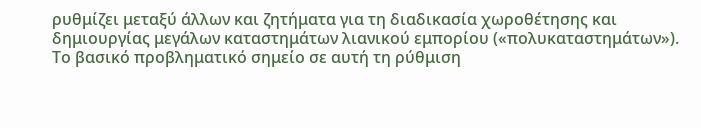ρυθμίζει μεταξύ άλλων και ζητήματα για τη διαδικασία χωροθέτησης και δημιουργίας μεγάλων καταστημάτων λιανικού εμπορίου («πολυκαταστημάτων»). Το βασικό προβληματικό σημείο σε αυτή τη ρύθμιση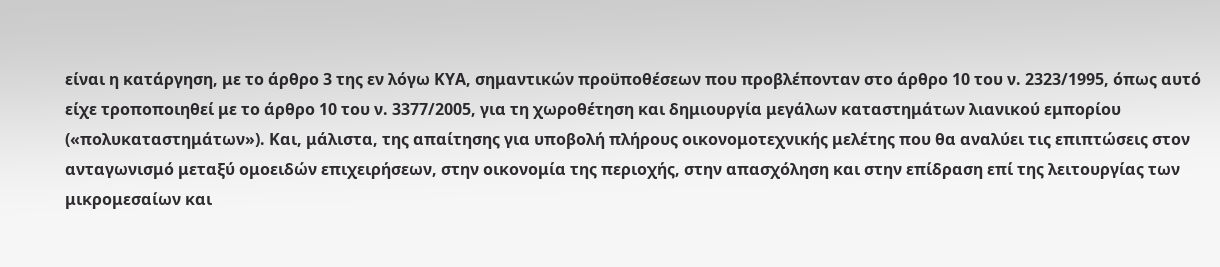είναι η κατάργηση, με το άρθρο 3 της εν λόγω ΚΥΑ, σημαντικών προϋποθέσεων που προβλέπονταν στο άρθρο 10 του ν. 2323/1995, όπως αυτό είχε τροποποιηθεί με το άρθρο 10 του ν. 3377/2005, για τη χωροθέτηση και δημιουργία μεγάλων καταστημάτων λιανικού εμπορίου («πολυκαταστημάτων»). Και, μάλιστα, της απαίτησης για υποβολή πλήρους οικονομοτεχνικής μελέτης που θα αναλύει τις επιπτώσεις στον ανταγωνισμό μεταξύ ομοειδών επιχειρήσεων, στην οικονομία της περιοχής, στην απασχόληση και στην επίδραση επί της λειτουργίας των μικρομεσαίων και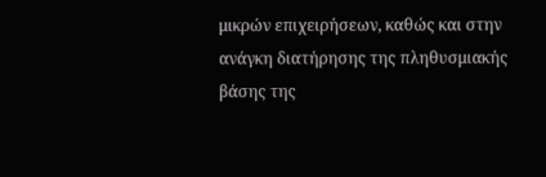μικρών επιχειρήσεων, καθώς και στην ανάγκη διατήρησης της πληθυσμιακής βάσης της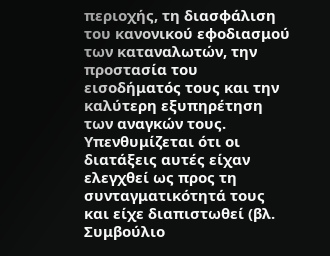περιοχής, τη διασφάλιση του κανονικού εφοδιασμού των καταναλωτών, την προστασία του εισοδήματός τους και την καλύτερη εξυπηρέτηση των αναγκών τους.
Υπενθυμίζεται ότι οι διατάξεις αυτές είχαν ελεγχθεί ως προς τη συνταγματικότητά τους και είχε διαπιστωθεί (βλ. Συμβούλιο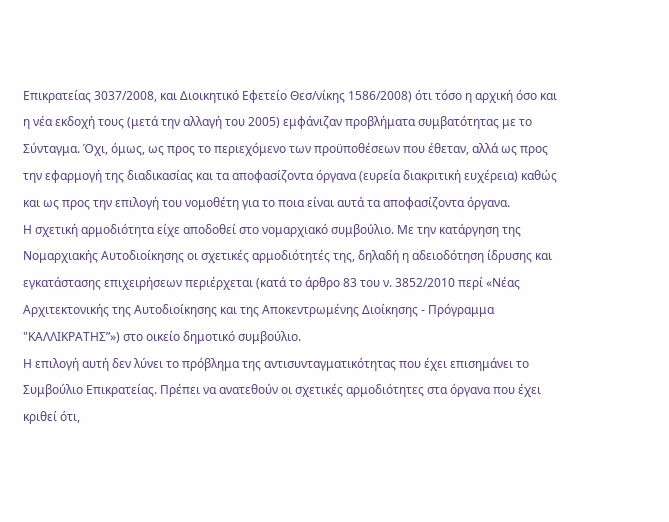Επικρατείας 3037/2008, και Διοικητικό Εφετείο Θεσ/νίκης 1586/2008) ότι τόσο η αρχική όσο και η νέα εκδοχή τους (μετά την αλλαγή του 2005) εμφάνιζαν προβλήματα συμβατότητας με το Σύνταγμα. Όχι, όμως, ως προς το περιεχόμενο των προϋποθέσεων που έθεταν, αλλά ως προς την εφαρμογή της διαδικασίας και τα αποφασίζοντα όργανα (ευρεία διακριτική ευχέρεια) καθώς και ως προς την επιλογή του νομοθέτη για το ποια είναι αυτά τα αποφασίζοντα όργανα.
Η σχετική αρμοδιότητα είχε αποδοθεί στο νομαρχιακό συμβούλιο. Με την κατάργηση της Νομαρχιακής Αυτοδιοίκησης οι σχετικές αρμοδιότητές της, δηλαδή η αδειοδότηση ίδρυσης και εγκατάστασης επιχειρήσεων περιέρχεται (κατά το άρθρο 83 του ν. 3852/2010 περί «Νέας Αρχιτεκτονικής της Αυτοδιοίκησης και της Αποκεντρωμένης Διοίκησης - Πρόγραμμα "ΚΑΛΛΙΚΡΑΤΗΣ”») στο οικείο δημοτικό συμβούλιο.
Η επιλογή αυτή δεν λύνει το πρόβλημα της αντισυνταγματικότητας που έχει επισημάνει το Συμβούλιο Επικρατείας. Πρέπει να ανατεθούν οι σχετικές αρμοδιότητες στα όργανα που έχει κριθεί ότι,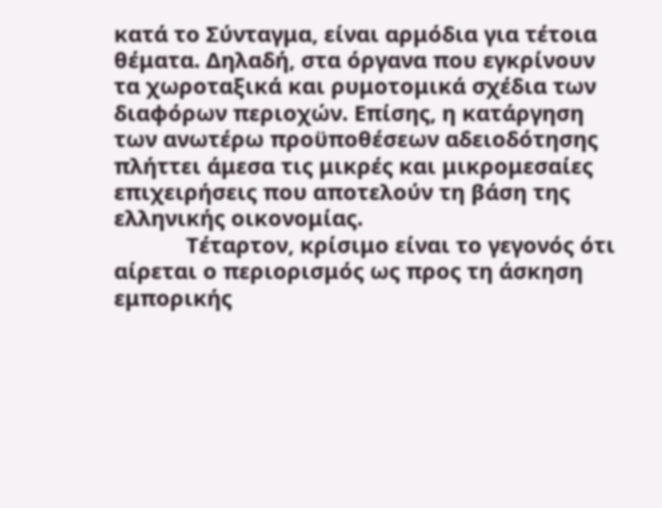κατά το Σύνταγμα, είναι αρμόδια για τέτοια θέματα. Δηλαδή, στα όργανα που εγκρίνουν τα χωροταξικά και ρυμοτομικά σχέδια των διαφόρων περιοχών. Επίσης, η κατάργηση των ανωτέρω προϋποθέσεων αδειοδότησης πλήττει άμεσα τις μικρές και μικρομεσαίες επιχειρήσεις που αποτελούν τη βάση της ελληνικής οικονομίας.
            Τέταρτον, κρίσιμο είναι το γεγονός ότι αίρεται ο περιορισμός ως προς τη άσκηση εμπορικής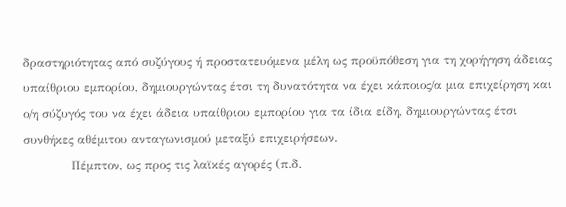δραστηριότητας από συζύγους ή προστατευόμενα μέλη ως προϋπόθεση για τη χορήγηση άδειας υπαίθριου εμπορίου, δημιουργώντας έτσι τη δυνατότητα να έχει κάποιος/α μια επιχείρηση και ο/η σύζυγός του να έχει άδεια υπαίθριου εμπορίου για τα ίδια είδη, δημιουργώντας έτσι συνθήκες αθέμιτου ανταγωνισμού μεταξύ επιχειρήσεων.
            Πέμπτον, ως προς τις λαϊκές αγορές (π.δ.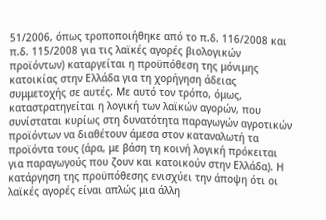51/2006, όπως τροποποιήθηκε από το π.δ. 116/2008 και π.δ. 115/2008 για τις λαϊκές αγορές βιολογικών προϊόντων) καταργείται η προϋπόθεση της μόνιμης κατοικίας στην Ελλάδα για τη χορήγηση άδειας συμμετοχής σε αυτές. Με αυτό τον τρόπο, όμως, καταστρατηγείται η λογική των λαϊκών αγορών, που συνίσταται κυρίως στη δυνατότητα παραγωγών αγροτικών προϊόντων να διαθέτουν άμεσα στον καταναλωτή τα προϊόντα τους (άρα, με βάση τη κοινή λογική πρόκειται για παραγωγούς που ζουν και κατοικούν στην Ελλάδα). Η κατάργηση της προϋπόθεσης ενισχύει την άποψη ότι οι λαϊκές αγορές είναι απλώς μια άλλη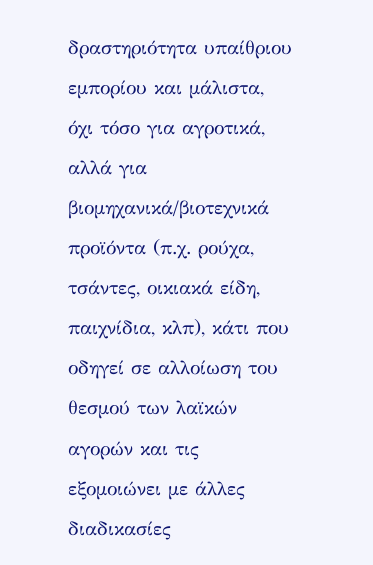δραστηριότητα υπαίθριου εμπορίου και μάλιστα, όχι τόσο για αγροτικά, αλλά για βιομηχανικά/βιοτεχνικά προϊόντα (π.χ. ρούχα, τσάντες, οικιακά είδη, παιχνίδια, κλπ), κάτι που οδηγεί σε αλλοίωση του θεσμού των λαϊκών αγορών και τις εξομοιώνει με άλλες διαδικασίες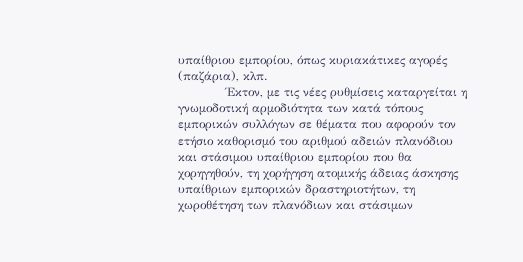υπαίθριου εμπορίου, όπως κυριακάτικες αγορές (παζάρια), κλπ.
            Έκτον, με τις νέες ρυθμίσεις καταργείται η γνωμοδοτική αρμοδιότητα των κατά τόπους εμπορικών συλλόγων σε θέματα που αφορούν τον ετήσιο καθορισμό του αριθμού αδειών πλανόδιου και στάσιμου υπαίθριου εμπορίου που θα χορηγηθούν, τη χορήγηση ατομικής άδειας άσκησης υπαίθριων εμπορικών δραστηριοτήτων, τη χωροθέτηση των πλανόδιων και στάσιμων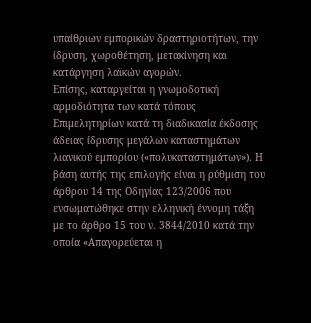υπαίθριων εμπορικών δραστηριοτήτων, την ίδρυση, χωροθέτηση, μετακίνηση και κατάργηση λαϊκών αγορών.
Επίσης, καταργείται η γνωμοδοτική αρμοδιότητα των κατά τόπους Επιμελητηρίων κατά τη διαδικασία έκδοσης άδειας ίδρυσης μεγάλων καταστημάτων λιανικού εμπορίου («πολυκαταστημάτων»). Η βάση αυτής της επιλογής είναι η ρύθμιση του άρθρου 14 της Οδηγίας 123/2006 που ενσωματώθηκε στην ελληνική έννομη τάξη με το άρθρο 15 του ν. 3844/2010 κατά την οποία «Απαγορεύεται η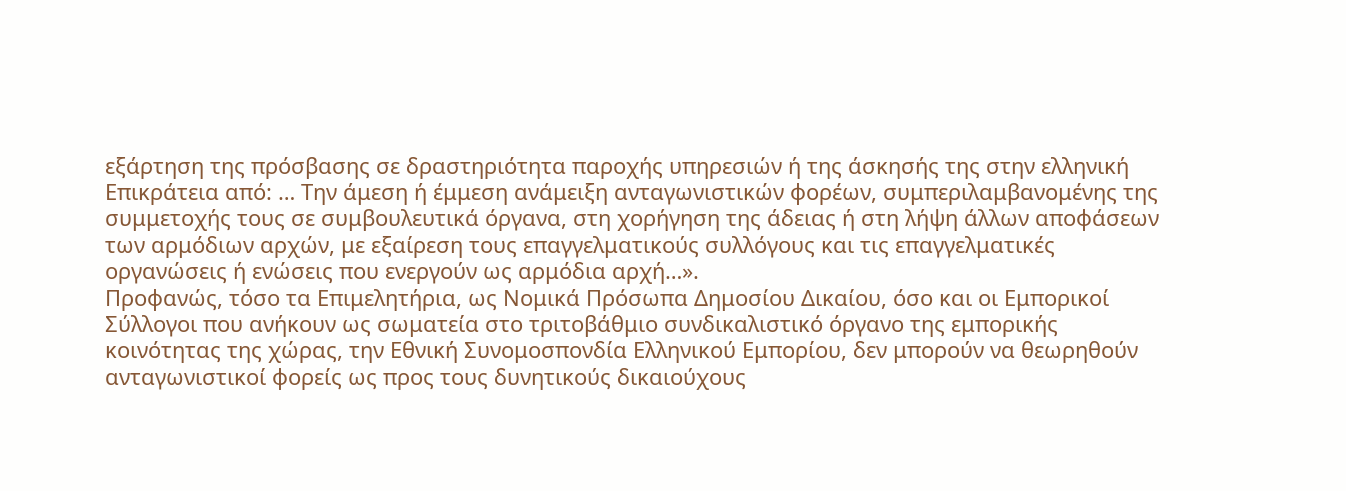εξάρτηση της πρόσβασης σε δραστηριότητα παροχής υπηρεσιών ή της άσκησής της στην ελληνική Επικράτεια από: … Την άμεση ή έμμεση ανάμειξη ανταγωνιστικών φορέων, συμπεριλαμβανομένης της συμμετοχής τους σε συμβουλευτικά όργανα, στη χορήγηση της άδειας ή στη λήψη άλλων αποφάσεων των αρμόδιων αρχών, με εξαίρεση τους επαγγελματικούς συλλόγους και τις επαγγελματικές οργανώσεις ή ενώσεις που ενεργούν ως αρμόδια αρχή…».
Προφανώς, τόσο τα Επιμελητήρια, ως Νομικά Πρόσωπα Δημοσίου Δικαίου, όσο και οι Εμπορικοί Σύλλογοι που ανήκουν ως σωματεία στο τριτοβάθμιο συνδικαλιστικό όργανο της εμπορικής κοινότητας της χώρας, την Εθνική Συνομοσπονδία Ελληνικού Εμπορίου, δεν μπορούν να θεωρηθούν ανταγωνιστικοί φορείς ως προς τους δυνητικούς δικαιούχους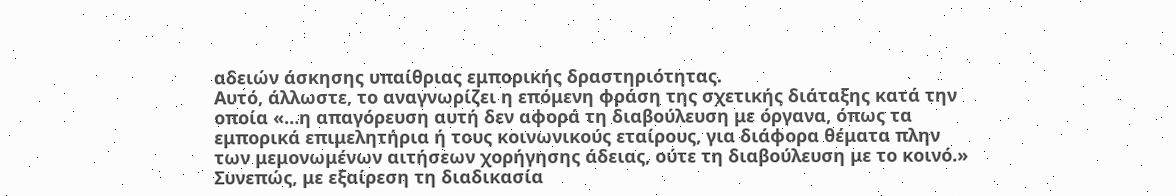αδειών άσκησης υπαίθριας εμπορικής δραστηριότητας.
Αυτό, άλλωστε, το αναγνωρίζει η επόμενη φράση της σχετικής διάταξης κατά την οποία «…η απαγόρευση αυτή δεν αφορά τη διαβούλευση με όργανα, όπως τα εμπορικά επιμελητήρια ή τους κοινωνικούς εταίρους, για διάφορα θέματα πλην των μεμονωμένων αιτήσεων χορήγησης άδειας, ούτε τη διαβούλευση με το κοινό.»
Συνεπώς, με εξαίρεση τη διαδικασία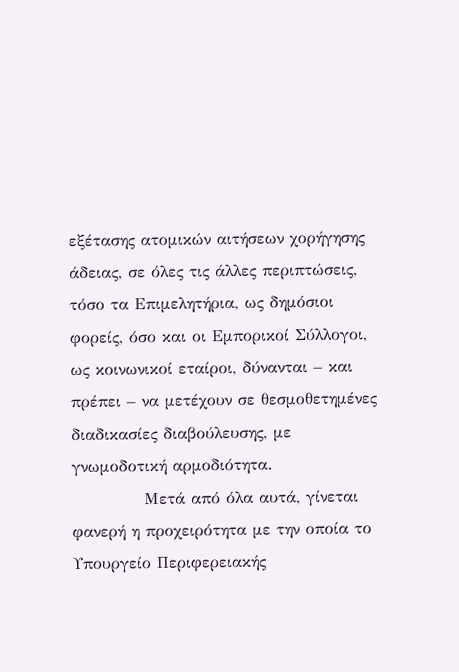εξέτασης ατομικών αιτήσεων χορήγησης άδειας, σε όλες τις άλλες περιπτώσεις, τόσο τα Επιμελητήρια, ως δημόσιοι φορείς, όσο και οι Εμπορικοί Σύλλογοι, ως κοινωνικοί εταίροι, δύνανται – και πρέπει – να μετέχουν σε θεσμοθετημένες διαδικασίες διαβούλευσης, με γνωμοδοτική αρμοδιότητα.
            Μετά από όλα αυτά, γίνεται φανερή η προχειρότητα με την οποία το Υπουργείο Περιφερειακής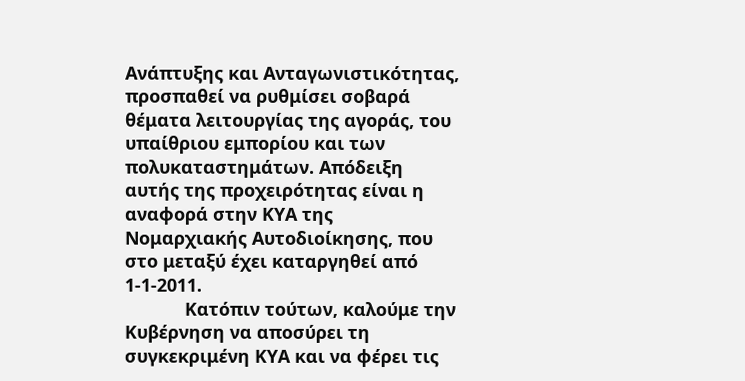Ανάπτυξης και Ανταγωνιστικότητας, προσπαθεί να ρυθμίσει σοβαρά θέματα λειτουργίας της αγοράς, του υπαίθριου εμπορίου και των πολυκαταστημάτων. Απόδειξη αυτής της προχειρότητας είναι η αναφορά στην ΚΥΑ της Νομαρχιακής Αυτοδιοίκησης, που στο μεταξύ έχει καταργηθεί από 1-1-2011.
            Κατόπιν τούτων, καλούμε την Κυβέρνηση να αποσύρει τη συγκεκριμένη ΚΥΑ και να φέρει τις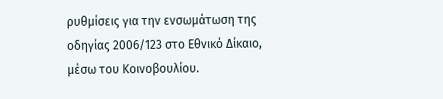ρυθμίσεις για την ενσωμάτωση της οδηγίας 2006/123 στο Εθνικό Δίκαιο, μέσω του Κοινοβουλίου.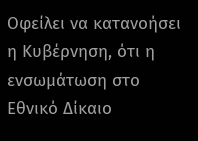Οφείλει να κατανοήσει η Κυβέρνηση, ότι η ενσωμάτωση στο Εθνικό Δίκαιο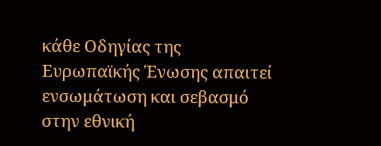κάθε Οδηγίας της Ευρωπαϊκής Ένωσης απαιτεί ενσωμάτωση και σεβασμό στην εθνική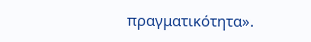πραγματικότητα».